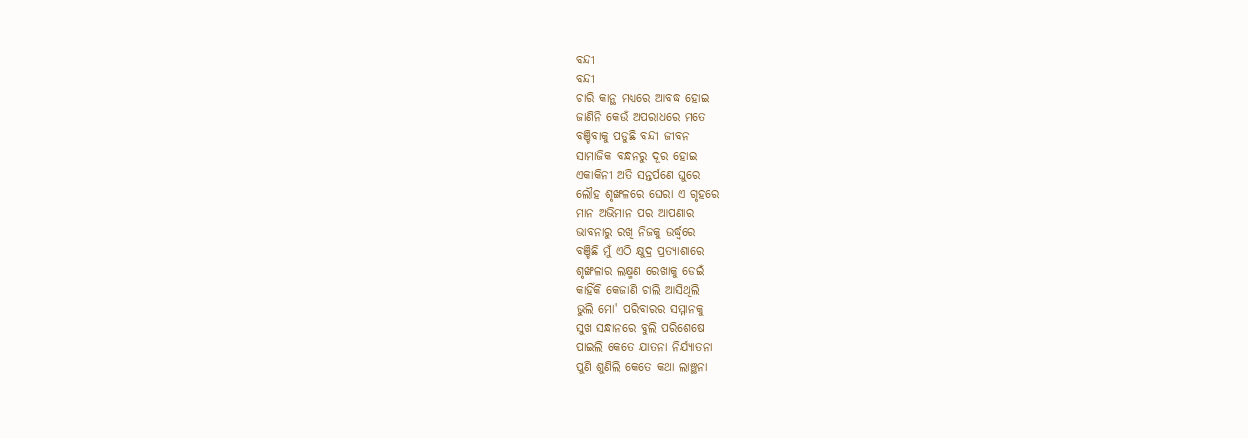ବନ୍ଦୀ
ବନ୍ଦୀ
ଚାରି କାନ୍ଥ ମଧ୍ୟରେ ଆବଦ୍ଧ ହୋଇ
ଜାଣିନି କେଉଁ ଅପରାଧରେ ମତେ
ବଞ୍ଚିବାକୁ ପଡୁଛି ବନ୍ଦୀ ଜୀବନ
ସାମାଜିକ ବନ୍ଧନରୁ ଦୂର ହୋଇ
ଏକାକିନୀ ଅତି ସନ୍ତର୍ପଣେ ଘୁରେ
ଲୌହ ଶୃଙ୍ଖଳରେ ଘେରା ଏ ଗୃହରେ
ମାନ ଅଭିମାନ ପର ଆପଣାର
ଭାବନାରୁ ରଖି ନିଜକୁ ଉର୍ଦ୍ଧ୍ବରେ
ବଞ୍ଚିଛି ମୁଁ ଏଠି କ୍ଷୁଦ୍ର ପ୍ରତ୍ୟାଶାରେ
ଶୃଙ୍ଖଳାର ଲକ୍ଷ୍ମଣ ରେଖାକୁ ଡେଇଁ
କାହିଁକି କେଜାଣି ଚାଲି ଆସିଥିଲି
ଭୁଲି ମୋ' ପରିବାରର ସମ୍ମାନକୁ
ସୁଖ ସନ୍ଧାନରେ ବୁଲି ପରିଶେଷେ
ପାଇଲି କେତେ ଯାତନା ନିର୍ଯ୍ୟାତନା
ପୁଣି ଶୁଣିଲି କେତେ କଥା ଲାଞ୍ଛନା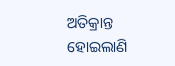ଅତିକ୍ରାନ୍ତ ହୋଇଲାଣି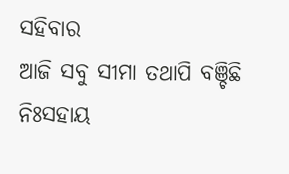ସହିବାର
ଆଜି ସବୁ ସୀମା ତଥାପି ବଞ୍ଚିଛି
ନିଃସହାୟ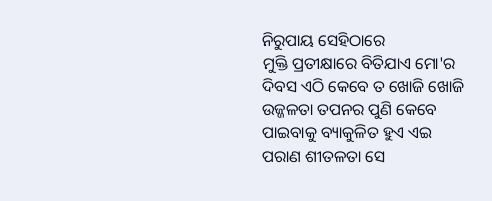ନିରୁପାୟ ସେହିଠାରେ
ମୁକ୍ତି ପ୍ରତୀକ୍ଷାରେ ବିତିଯାଏ ମୋ'ର
ଦିବସ ଏଠି କେବେ ତ ଖୋଜି ଖୋଜି
ଉଜ୍ଜଳତା ତପନର ପୁଣି କେବେ
ପାଇବାକୁ ବ୍ୟାକୁଳିତ ହୁଏ ଏଇ
ପରାଣ ଶୀତଳତା ସେ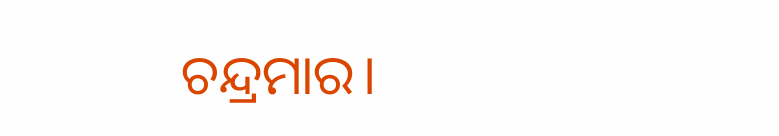ଚନ୍ଦ୍ରମାର।